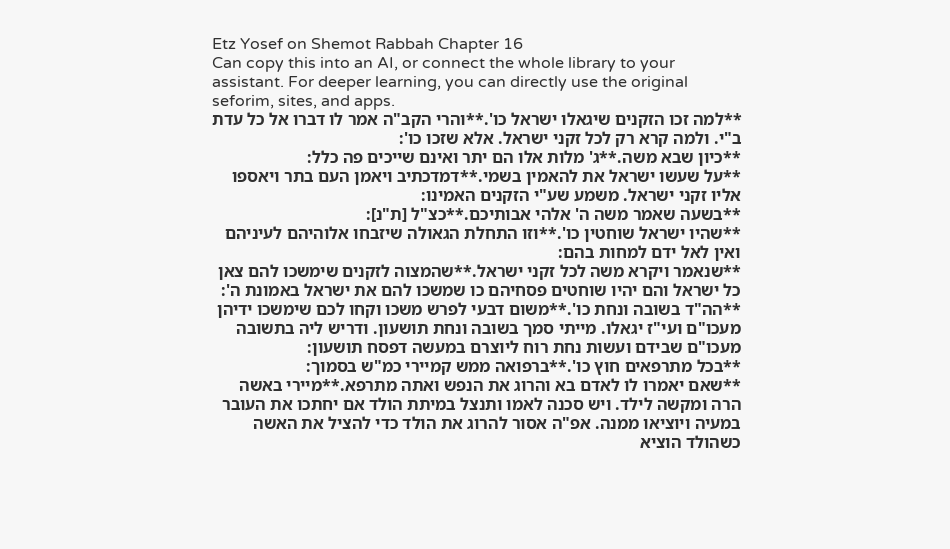Etz Yosef on Shemot Rabbah Chapter 16
Can copy this into an AI, or connect the whole library to your assistant. For deeper learning, you can directly use the original seforim, sites, and apps.
**למה זכו הזקנים שיגאלו ישראל כו'.**והרי הקב"ה אמר לו דברו אל כל עדת ב"י. ולמה קרא רק לכל זקני ישראל. אלא שזכו כו':
**כיון שבא משה.**ג' מלות אלו הם יתר ואינם שייכים פה כלל:
**על שעשו ישראל את להאמין בשמי.**דמדכתיב ויאמן העם בתר ויאספו אליו זקני ישראל. משמע שע"י הזקנים האמינו:
**בשעה שאמר משה ה' אלהי אבותיכם.**כצ"ל [ת"נ]:
**שהיו ישראל שוחטין כו'.**וזו התחלת הגאולה שיזבחו אלוהיהם לעיניהם ואין לאל ידם למחות בהם:
**שנאמר ויקרא משה לכל זקני ישראל.**שהמצוה לזקנים שימשכו להם צאן כל ישראל והם יהיו שוחטים פסחיהם כו שמשכו להם את ישראל באמונת ה':
**הה"ד בשובה ונחת כו'.**משום דבעי לפרש משכו וקחו לכם שימשכו ידיהן מעכו"ם ועי"ז יגאלו. מייתי סמך בשובה ונחת תושעון. ודריש ליה בתשובה מעכו"ם שבידם ועשות נחת רוח ליוצרם במעשה דפסח תושעון:
**בכל מתרפאים חוץ כו'.**ברפואה ממש קמיירי כמ"ש בסמוך:
**שאם יאמרו לו לאדם בא והרוג את הנפש ואתה מתרפא.**מיירי באשה הרה ומקשה לילד. ויש סכנה לאמו ותנצל במיתת הולד אם יחתכו את העובר במעיה ויוציאו ממנה. אפ"ה אסור להרוג את הולד כדי להציל את האשה כשהולד הוציא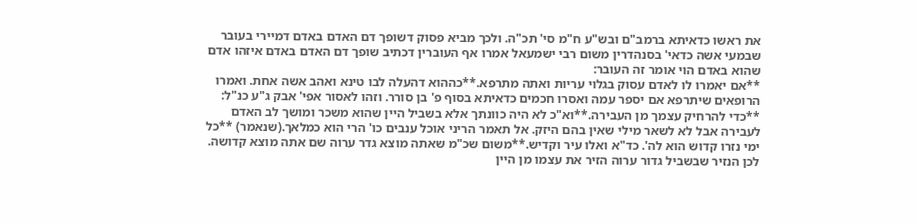את ראשו כדאיתא ברמב"ם ובש"ע ח"מ סי' תכ"ה. ולכך מביא פסוק דשופך דם האדם באדם דמיירי בעובר שבמעי אשה כדאי' בסנהדרין משום רבי ישמעאל אמרו אף העוברין דכתיב שופך דם האדם באדם איזהו אדם שהוא באדם הוי אומר זה העובר:
**אם יאמרו לו לאדם עסוק בגלוי עריות ואתה מתרפא.**כההוא דהעלה לבו טינא ואהב אשה אחת. ואמרו הרופאים שיתרפא אם יספר עמה ואסרו חכמים כדאיתא בסוף פ' בן סורר. וזהו לאסור אפי' אבק ג"ע כנ"ל:
**כדי להרחיק עצמך מן העבירה.**וא"כ לא היה כוונתך אלא בשביל היין שהוא משכר ומושך לב האדם לעבירה אבל לא לשאר מילי שאין בהם היזק. אל תאמר הריני אוכל ענבים כו' הרי הוא כמלאך.(שנאמר) **כל ימי נזרו קדוש הוא לה'. כד"א ואלו עיר וקדיש.**משום שכ"מ שאתה מוצא גדר ערוה שם אתה מוצא קדושה. לכן הנזיר שבשביל גדור ערוה הזיר את עצמו מן היין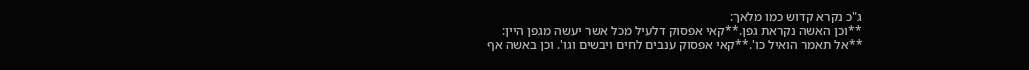ג"כ נקרא קדוש כמו מלאך:
**וכן האשה נקראת גפן.**קאי אפסוק דלעיל מכל אשר יעשה מגפן היין:
**אל תאמר הואיל כו'.**קאי אפסוק ענבים לחים ויבשים וגו'. וכן באשה אף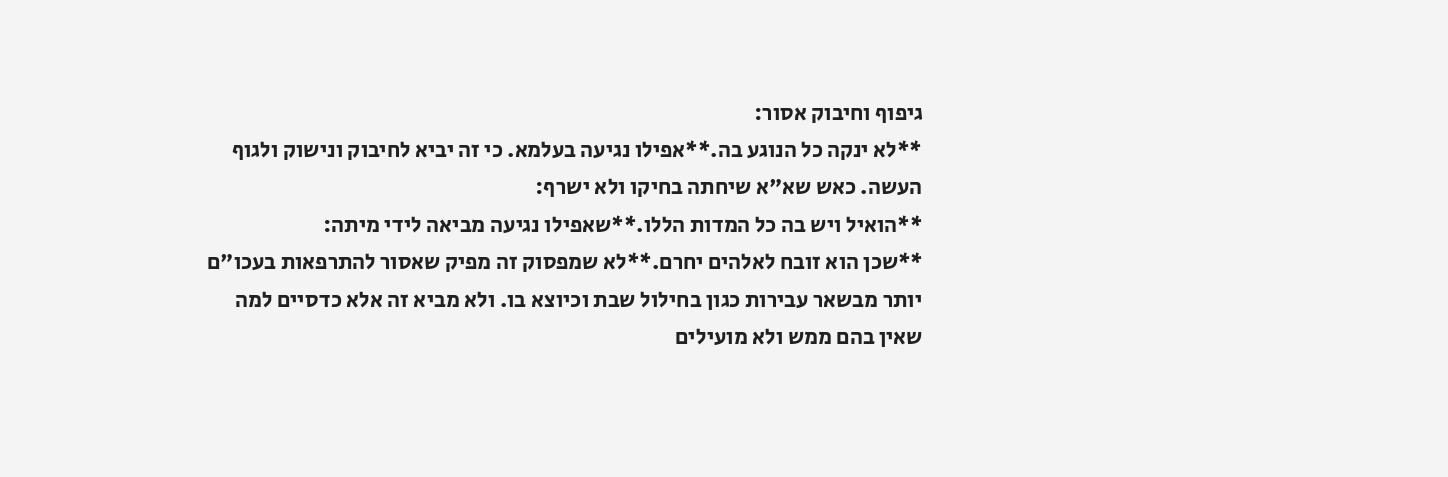גיפוף וחיבוק אסור:
**לא ינקה כל הנוגע בה.**אפילו נגיעה בעלמא. כי זה יביא לחיבוק ונישוק ולגוף העשה. כאש שא"א שיחתה בחיקו ולא ישרף:
**הואיל ויש בה כל המדות הללו.**שאפילו נגיעה מביאה לידי מיתה:
**שכן הוא זובח לאלהים יחרם.**לא שמפסוק זה מפיק שאסור להתרפאות בעכו"ם יותר מבשאר עבירות כגון בחילול שבת וכיוצא בו. ולא מביא זה אלא כדסיים למה שאין בהם ממש ולא מועילים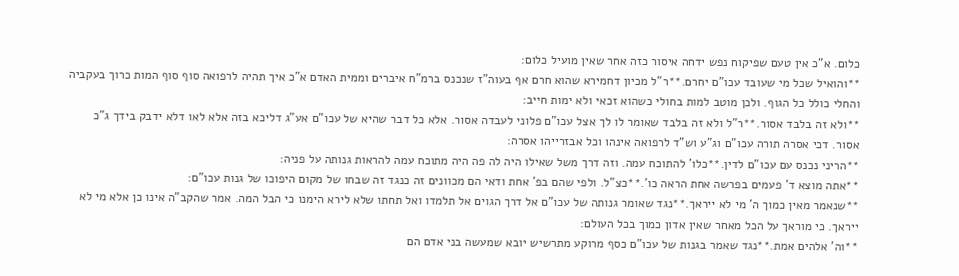כלום. א"כ אין טעם שפיקוח נפש ידחה איסור כזה אחר שאין מועיל כלום:
**והואיל שכל מי שעובד עכו"ם יחרם.**ר"ל מכיון דחמירא שהוא חרם אף בעוה"ז שנכנס ברמ"ח איברים וממית האדם א"כ איך תהיה לרפואה סוף סוף המות כרוך בעקביה והחלי כולל כל הגוף. ולכן מוטב למות בחולי כשהוא זכאי ולא ימות חייב:
**ולא זה בלבד אסור.**ר"ל ולא זה בלבד שאומר לו לך אצל עכו"ם פלוני לעבדה אסור. אלא כל דבר שהיא של עכו"ם אע"ג דליכא בזה אלא לאו דלא ידבק בידך ג"כ אסור. דכי אסרה תורה עכו"ם וג"ע וש"ד לרפואה אינהו וכל אבזרייהו אסרה:
**הריני נכנס עם עכו"ם לדין.**כלו' להתוכח עמה. וזה דרך משל שאילו היה לה פה היה מתוכח עמה להראות גנותה על פניה:
**אתה מוצא ד' פעמים בפרשה אחת הראה כו'.**כצ"ל. ולפי שהם בפ' אחת ודאי הם מכוונים זה כנגד זה שבחו של מקום היפוכו של גנות עכו"ם:
**שנאמר מאין כמוך ה' מי לא ייראך.**נגד שאומר גנותה של עכו"ם אל דרך הגוים אל תלמדו ואל תחתו שלא לירא הימנו כי הבל המה. אמר שהקב"ה אינו כן אלא מי לא ייראך. כי מוראך על הכל מאחר שאין אדון כמוך בכל העולם:
**וה' אלהים אמת.**נגד שאמר בגנות של עכו"ם כסף מרוקע מתרשיש יובא שמעשה בני אדם הם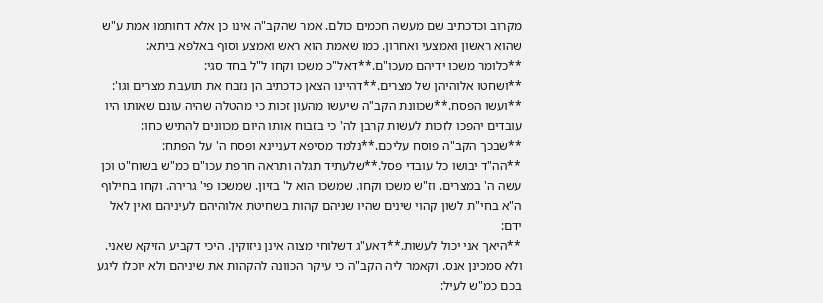מקרוב וכדכתיב שם מעשה חכמים כולם. אמר שהקב"ה אינו כן אלא דחותמו אמת ע"ש שהוא ראשון ואמצעי ואחרון. כמו שאמת הוא ראש ואמצע וסוף באלפא ביתא:
**כלומר משכו ידיהם מעכו"ם.**דאל"כ משכו וקחו ל"ל בחד סגי:
**ושחטו אלוהיהן של מצרים.**דהיינו הצאן כדכתיב הן נזבח את תועבת מצרים וגו':
**ועשו הפסח.**שכוונת הקב"ה שיעשו מהעון זכות כי מהטלה שהיה עונם שאותו היו עובדים יהפכו לזכות לעשות קרבן לה' כי בזבוח אותו היום מכוונים להתיש כחו:
**שבכך הקב"ה פוסח עליכם.**נלמד מסיפא דעניינא ופסח ה' על הפתח:
**הה"ד יבושו כל עובדי פסל.**שלעתיד תגלה ותראה חרפת עכו"ם כמ"ש בשוח"ט וכן עשה ה' במצרים. וז"ש משכו וקחו. שמשכו הוא ל' בזיון. שמשכו פי' גרירה. וקחו בחילוף ה"א בחי"ת לשון קהוי שינים שהיו שניהם קהות בשחיטת אלוהיהם לעיניהם ואין לאל ידם:
**היאך אני יכול לעשות.**דאע"ג דשלוחי מצוה אינן ניזוקין. היכי דקביע הזיקא שאני. ולא סמכינן אנס. וקאמר ליה הקב"ה כי עיקר הכוונה להקהות את שיניהם ולא יוכלו ליגע בכם כמ"ש לעיל: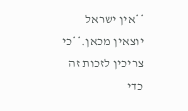**אין ישראל יוצאין מכאן.**כי צריכין לזכות זה כדי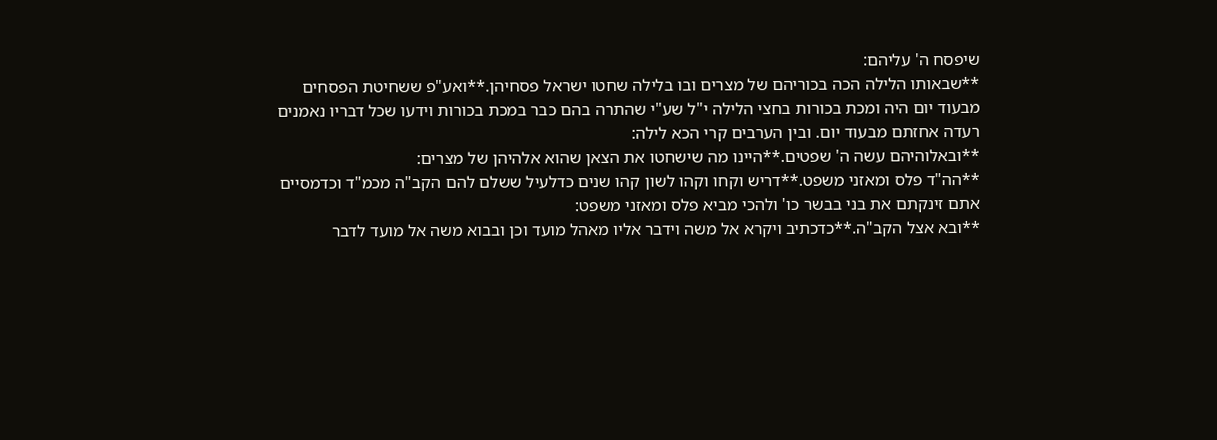שיפסח ה' עליהם:
**שבאותו הלילה הכה בכוריהם של מצרים ובו בלילה שחטו ישראל פסחיהן.**ואע"פ ששחיטת הפסחים מבעוד יום היה ומכת בכורות בחצי הלילה י"ל שע"י שהתרה בהם כבר במכת בכורות וידעו שכל דבריו נאמנים רעדה אחזתם מבעוד יום. ובין הערבים קרי הכא לילה:
**ובאלוהיהם עשה ה' שפטים.**היינו מה שישחטו את הצאן שהוא אלהיהן של מצרים:
**הה"ד פלס ומאזני משפט.**דריש וקחו וקהו לשון קהו שנים כדלעיל ששלם להם הקב"ה מכמ"ד וכדמסיים אתם זינקתם את בני בבשר כו' ולהכי מביא פלס ומאזני משפט:
**ובא אצל הקב"ה.**כדכתיב ויקרא אל משה וידבר אליו מאהל מועד וכן ובבוא משה אל מועד לדבר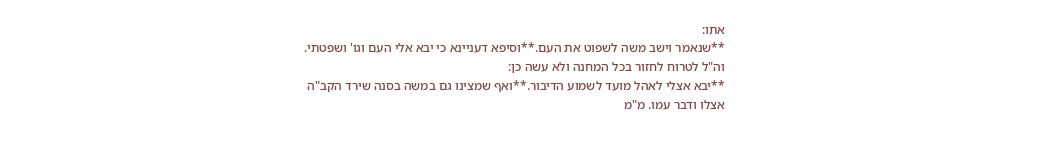אתו:
**שנאמר וישב משה לשפוט את העם.**וסיפא דעניינא כי יבא אלי העם וגו' ושפטתי. וה"ל לטרוח לחזור בכל המחנה ולא עשה כן:
**יבא אצלי לאהל מועד לשמוע הדיבור.**ואף שמצינו גם במשה בסנה שירד הקב"ה אצלו ודבר עמו. מ"מ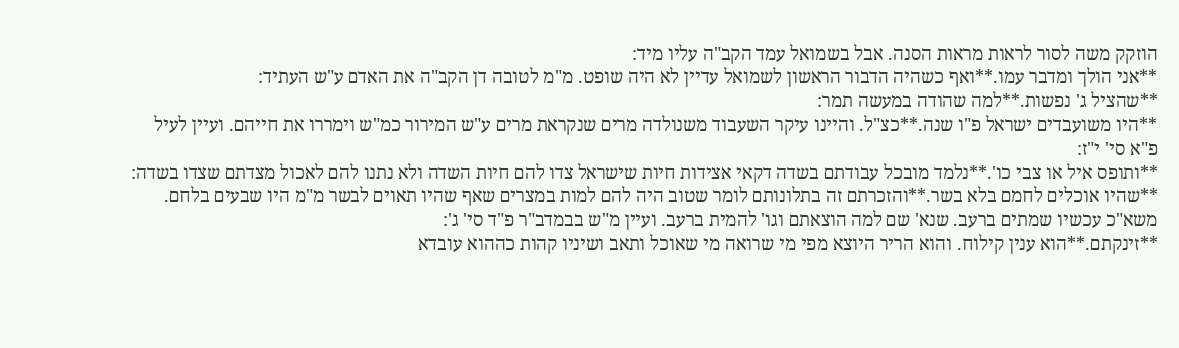הוזקק משה לסור לראות מראות הסנה. אבל בשמואל עמד הקב"ה עליו מיד:
**אני הולך ומדבר עמו.**ואף כשהיה הדבור הראשון לשמואל עדיין לא היה שופט. מ"מ לטובה דן הקב"ה את האדם ע"ש העתיד:
**שהציל ג' נפשות.**למה שהודה במעשה תמר:
**היו משועבדים ישראל פ"ו שנה.**כצ"ל. והיינו עיקר השעבוד משנולדה מרים שנקראת מרים ע"ש המירור כמ"ש וימררו את חייהם. ועיין לעיל פ"א סי' י"ז:
**ותופס איל או צבי כו'.**נלמד מובכל עבודתם בשדה דקאי אצידות חיות שישראל צדו להם חיות השדה ולא נתנו להם לאכול מצדתם שצדו בשדה:
**שהיו אוכלים לחמם בלא בשר.**והזכרתם זה בתלונותם לומר שטוב היה להם למות במצרים שאף שהיו תאוים לבשר מ"מ היו שבעים בלחם. משא"כ עכשיו שמתים ברעב. שנא' שם למה הוצאתם וגו' להמית ברעב. ועיין מ"ש בבמדב"ר פ"ד סי' ג':
**זינקתם.**הוא ענין קילוח. והוא הריר היוצא מפי מי שרואה מי שאוכל ותאב ושיניו קהות כההוא עובדא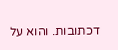דכתובות. והוא על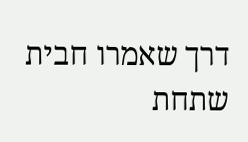דרך שאמרו חבית שתחת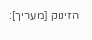הזינוק [מעריך]: